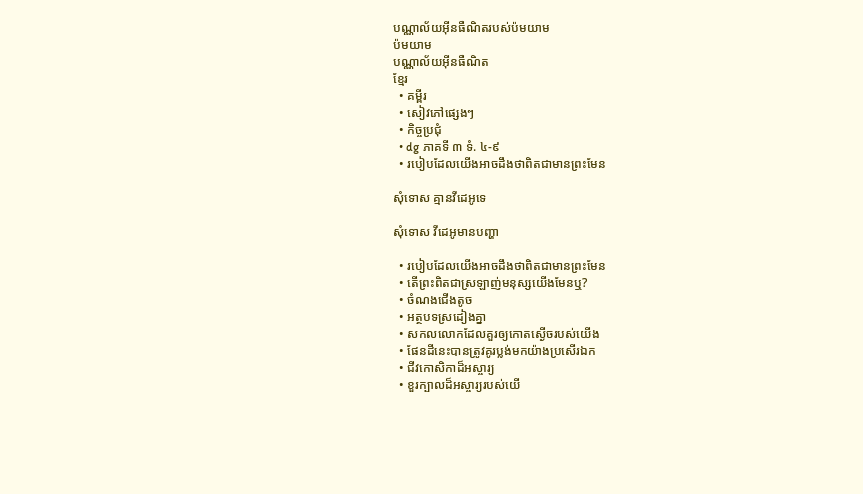បណ្ណាល័យអ៊ីនធឺណិតរបស់ប៉មយាម
ប៉មយាម
បណ្ណាល័យអ៊ីនធឺណិត
ខ្មែរ
  • គម្ពីរ
  • សៀវភៅផ្សេងៗ
  • កិច្ចប្រជុំ
  • dg ភាគទី ៣ ទំ. ៤-៩
  • របៀបដែលយើងអាចដឹងថាពិតជាមានព្រះមែន

សុំទោស គ្មានវីដេអូទេ

សុំទោស វីដេអូមានបញ្ហា

  • របៀបដែលយើងអាចដឹងថាពិតជាមានព្រះមែន
  • តើព្រះពិតជាស្រឡាញ់មនុស្សយើងមែនឬ?
  • ចំណងជើងតូច
  • អត្ថបទស្រដៀងគ្នា
  • សកលលោកដែលគួរឲ្យកោតស្ងើចរបស់យើង
  • ផែនដីនេះបានត្រូវគូរប្លង់មកយ៉ាងប្រសើរឯក
  • ជីវកោសិកាដ៏អស្ចារ្យ
  • ខួរក្បាលដ៏អស្ចារ្យរបស់យើ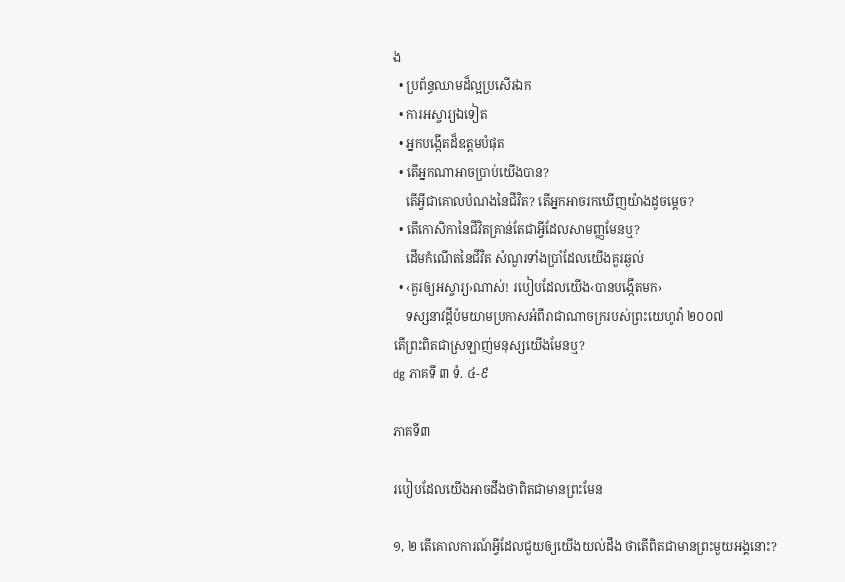ង
  • ប្រព័ន្ធឈាមដ៏ល្អប្រសើរឯក
  • ការអស្ចារ្យឯទៀត
  • អ្នកបង្កើតដ៏ឧត្តមបំផុត
  • តើអ្នកណាអាចប្រាប់យើងបាន?
    តើអ្វីជាគោលបំណងនៃជីវិត? តើអ្នកអាចរកឃើញយ៉ាងដូចម្ដេច?
  • តើកោសិកានៃជីវិតគ្រាន់តែជាអ្វីដែលសាមញ្ញមែនឬ?
    ដើមកំណើតនៃជីវិត សំណួរទាំងប្រាំដែលយើងគួរឆ្ងល់
  • ‹គួរឲ្យអស្ចារ្យ›ណាស់! របៀបដែលយើង‹បានបង្កើតមក›
    ទស្សនាវដ្ដីប៉មយាមប្រកាសអំពីរាជាណាចក្ររបស់ព្រះយេហូវ៉ា ២០០៧
តើព្រះពិតជាស្រឡាញ់មនុស្សយើងមែនឬ?
dg ភាគទី ៣ ទំ. ៤-៩

ភាគទី៣

របៀបដែលយើងអាចដឹងថាពិតជាមានព្រះមែន

១, ២ តើគោលការណ៍អ្វីដែលជួយឲ្យយើងយល់ដឹង ថាតើពិតជាមានព្រះមួយអង្គនោះ?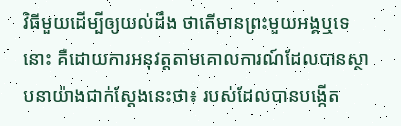វិធីមួយដើម្បីឲ្យយល់ដឹង ថាតើមានព្រះមួយអង្គឬទេនោះ គឺដោយការអនុវត្តតាមគោលការណ៍ដែលបានស្ថាបនាយ៉ាងជាក់ស្តែងនេះថា៖ របស់ដែលបានបង្កើត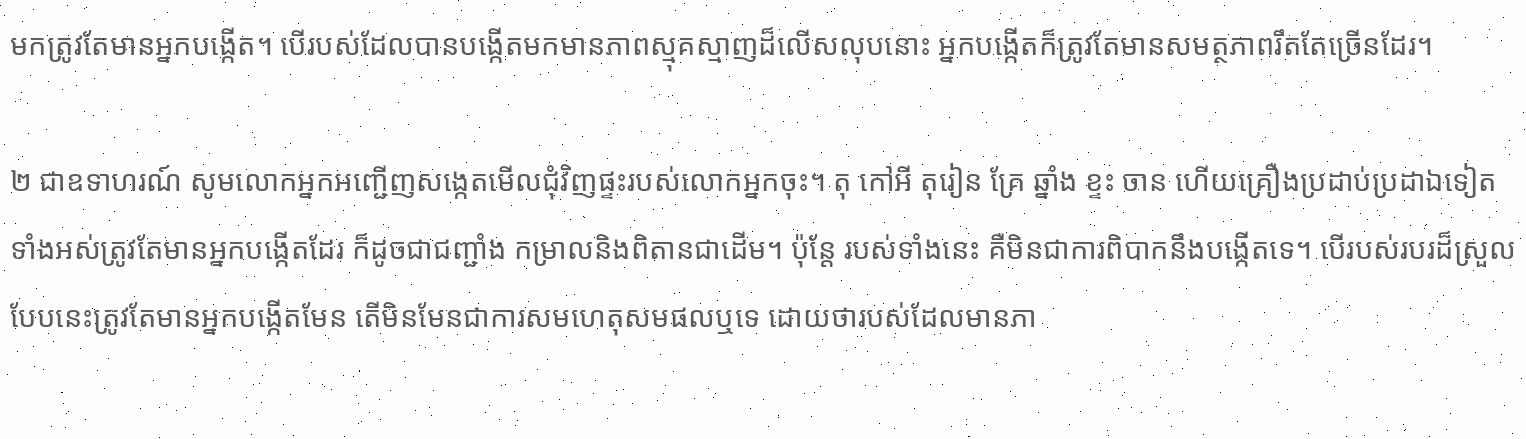មកត្រូវតែមានអ្នកបង្កើត។ បើរបស់ដែលបានបង្កើតមកមានភាពស្មុគស្មាញដ៏លើសលុបនោះ អ្នកបង្កើតក៏ត្រូវតែមានសមត្ថភាពរឹតតែច្រើនដែរ។

២ ជាឧទាហរណ៍ សូមលោកអ្នកអញ្ជើញសង្កេតមើលជុំវិញផ្ទះរបស់លោកអ្នកចុះ។ តុ កៅអី តុរៀន គ្រែ ឆ្នាំង ខ្ទះ ចាន ហើយគ្រឿងប្រដាប់ប្រដាឯទៀតទាំងអស់ត្រូវតែមានអ្នកបង្កើតដែរ ក៏ដូចជាជញ្ជាំង កម្រាលនិងពិតានជាដើម។ ប៉ុន្តែ របស់ទាំងនេះ គឺមិនជាការពិបាកនឹងបង្កើតទេ។ បើរបស់របរដ៏ស្រួលបែបនេះត្រូវតែមានអ្នកបង្កើតមែន តើមិនមែនជាការសមហេតុសមផលឬទេ ដោយថារបស់ដែលមានភា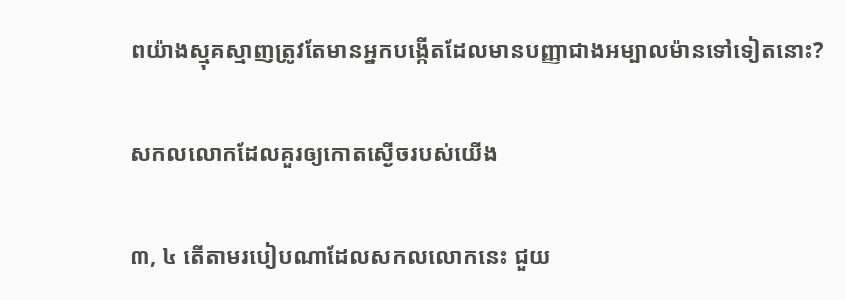ពយ៉ាងស្មុគស្មាញត្រូវតែមានអ្នកបង្កើតដែលមានបញ្ញាជាងអម្បាលម៉ានទៅទៀតនោះ?

សកលលោកដែលគួរឲ្យកោតស្ងើចរបស់យើង

៣, ៤ តើតាមរបៀបណាដែលសកលលោកនេះ ជួយ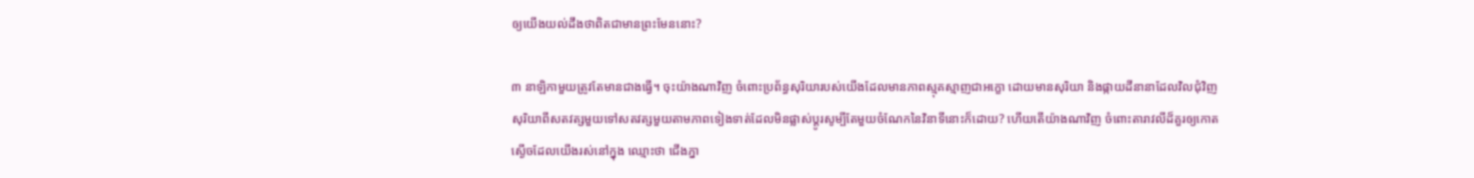ឲ្យយើងយល់ដឹងថាពិតជាមានព្រះមែននោះ?

៣ នាឡិកាមួយត្រូវតែមានជាងធ្វើ។ ចុះយ៉ាងណាវិញ ចំពោះប្រព័ន្ធសុរិយារបស់យើងដែលមានភាពស្មុគស្មាញជាអក្ខោ ដោយមានសុរិយា និងផ្កាយដីនានាដែលវិលជុំវិញសុរិយាពីសតវត្សមួយទៅសតវត្សមួយតាមភាពទៀងទាត់ដែលមិនផ្លាស់ប្ដូរសូម្បីតែមួយចំណែកនៃវិនាទីនោះក៏ដោយ? ហើយតើយ៉ាងណាវិញ ចំពោះតារាវលីដ៏គួរឲ្យកោតស្ងើចដែលយើងរស់នៅក្នុង ឈ្មោះថា ជើងភ្នា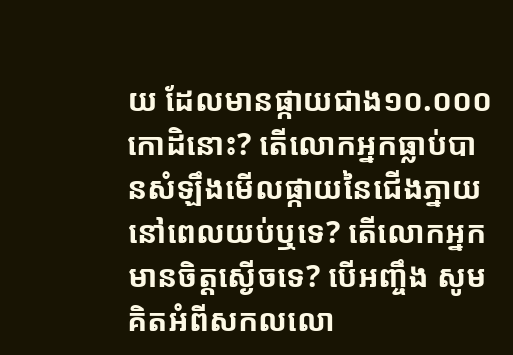យ ដែលមានផ្កាយជាង១០.០០០កោដិនោះ? តើលោកអ្នកធ្លាប់បានសំឡឹងមើលផ្កាយនៃជើងភ្នាយនៅពេលយប់ឬទេ? តើលោកអ្នកមានចិត្តស្ងើចទេ? បើអញ្ចឹង សូមគិតអំពីសកលលោ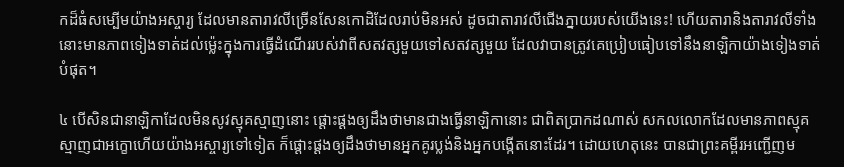កដ៏ធំសម្បើមយ៉ាងអស្ចារ្យ ដែលមានតារាវលីច្រើនសែនកោដិដែលរាប់មិនអស់ ដូចជាតារាវលីជើងភ្នាយរបស់យើងនេះ! ហើយតារានិងតារាវលីទាំងនោះមានភាពទៀងទាត់ដល់ម្ល៉េះក្នុងការធ្វើដំណើររបស់វាពីសតវត្សមួយទៅសតវត្សមួយ ដែលវាបានត្រូវគេប្រៀបធៀបទៅនឹងនាឡិកាយ៉ាងទៀងទាត់បំផុត។

៤ បើសិនជានាឡិកាដែលមិនសូវស្មុគស្មាញនោះ ផ្ដោះផ្ដងឲ្យដឹងថាមានជាងធ្វើនាឡិកានោះ ជាពិតប្រាកដណាស់ សកលលោកដែលមានភាពស្មុគស្មាញជាអក្ខោហើយយ៉ាងអស្ចារ្យទៅទៀត ក៏ផ្ដោះផ្ដងឲ្យដឹងថាមានអ្នកគូរប្លង់និងអ្នកបង្កើតនោះដែរ។ ដោយហេតុនេះ បានជាព្រះគម្ពីរអញ្ជើញម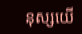នុស្សយើ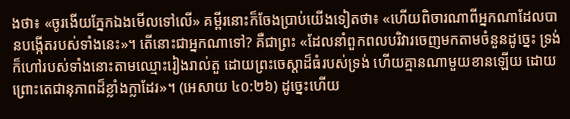ងថា៖ «ចូរងើយភ្នែកឯងមើលទៅលើ» គម្ពីរនោះក៏ចែងប្រាប់យើងទៀតថា៖ «ហើយពិចារណាពីអ្នកណាដែលបានបង្កើតរបស់ទាំងនេះ»។ តើនោះជាអ្នកណាទៅ? គឺជាព្រះ «ដែលនាំពួកពលបរិវារចេញមកតាមចំនួនដូច្នេះ ទ្រង់ក៏ហៅរបស់ទាំងនោះតាមឈ្មោះរៀងរាល់តួ ដោយព្រះចេស្ដាដ៏ធំរបស់ទ្រង់ ហើយគ្មានណាមួយខានឡើយ ដោយព្រោះតេជានុភាពដ៏ខ្លាំងក្លាដែរ»។ (អេសាយ ៤០:២៦) ដូច្នេះហើយ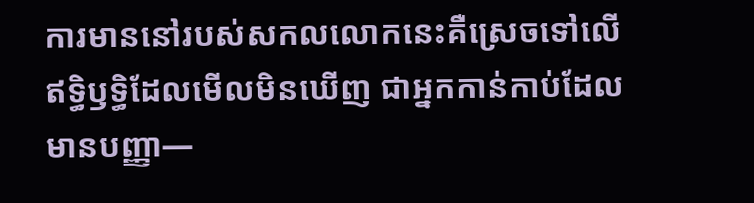ការមាននៅរបស់សកលលោកនេះគឺស្រេចទៅលើឥទ្ធិឫទ្ធិដែលមើលមិនឃើញ ជាអ្នកកាន់កាប់ដែលមានបញ្ញា—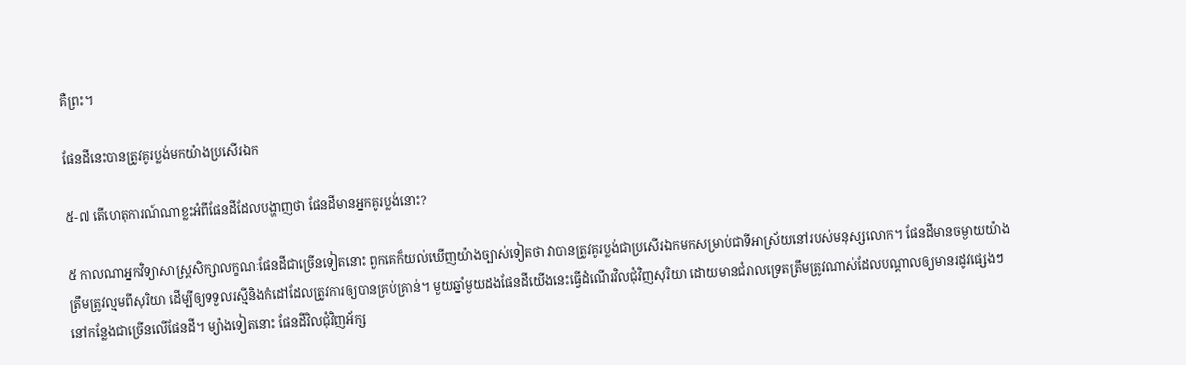គឺព្រះ។

ផែនដីនេះបានត្រូវគូរប្លង់មកយ៉ាងប្រសើរឯក

៥-៧ តើហេតុការណ៍ណាខ្លះអំពីផែនដីដែលបង្ហាញថា ផែនដីមានអ្នកគូរប្លង់នោះ?

៥ កាលណាអ្នកវិទ្យាសាស្ត្រសិក្សាលក្ខណៈផែនដីជាច្រើនទៀតនោះ ពួកគេក៏យល់ឃើញយ៉ាងច្បាស់ទៀតថា វាបានត្រូវគូរប្លង់ជាប្រសើរឯកមកសម្រាប់ជាទីអាស្រ័យនៅរបស់មនុស្សលោក។ ផែនដីមានចម្ងាយយ៉ាងត្រឹមត្រូវល្មមពីសុរិយា ដើម្បីឲ្យទទួលរស្មីនិងកំដៅដែលត្រូវការឲ្យបានគ្រប់គ្រាន់។ មួយឆ្នាំមួយដងផែនដីយើងនេះធ្វើដំណើរវិលជុំវិញសុរិយា ដោយមានជំរាលទ្រេតត្រឹមត្រូវណាស់ដែលបណ្ដាលឲ្យមានរដូវផ្សេងៗនៅកន្លែងជាច្រើនលើផែនដី។ ម្យ៉ាងទៀតនោះ ផែនដីវិលជុំវិញអ័ក្ស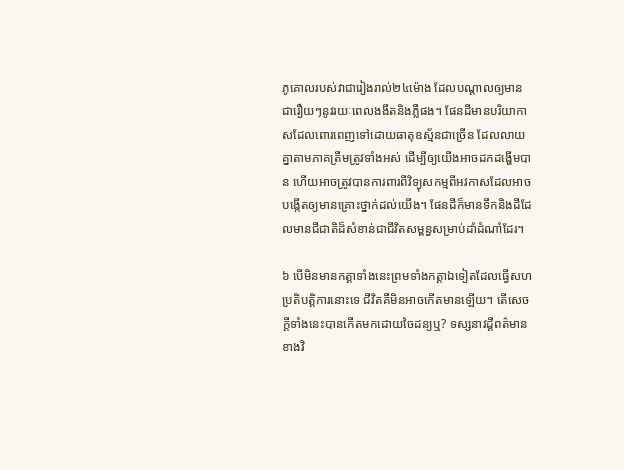ភូគោលរបស់វាជារៀងរាល់២៤ម៉ោង ដែលបណ្ដាលឲ្យមានជារឿយៗនូវរយៈពេលងងឹតនិងភ្លឺផង។ ផែនដីមានបរិយាកាសដែលពោរពេញទៅដោយធាតុឧស្ម័នជាច្រើន ដែលលាយគ្នាតាមភាគត្រឹមត្រូវទាំងអស់ ដើម្បីឲ្យយើងអាចដកដង្ហើមបាន ហើយអាចត្រូវបានការពារពីវិទ្យុសកម្មពីអវកាសដែលអាចបង្កើតឲ្យមានគ្រោះថ្នាក់ដល់យើង។ ផែនដីក៏មានទឹកនិងដីដែលមានជីជាតិដ៏សំខាន់ជាជីវិតសម្ពន្ធសម្រាប់ដាំដំណាំដែរ។

៦ បើមិនមានកត្ដាទាំងនេះព្រមទាំងកត្ដាឯទៀតដែលធ្វើសហប្រតិបត្ដិការនោះទេ ជីវិតគឺមិនអាចកើតមានឡើយ។ តើសេចក្ដីទាំងនេះបានកើតមកដោយចៃដន្យឬ? ទស្សនាវដ្ដីពត៌មានខាងវិ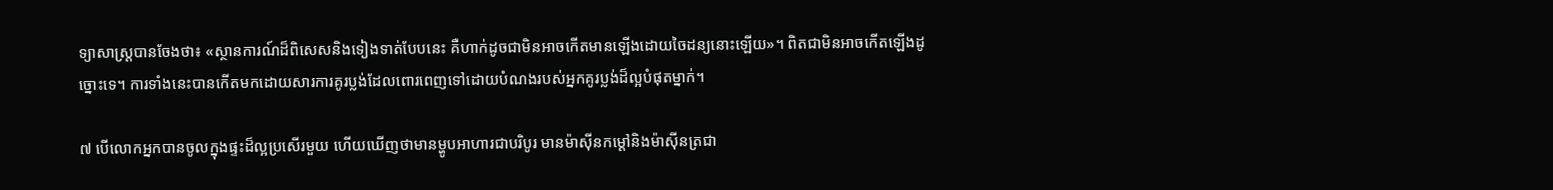ទ្យាសាស្ត្របានចែងថា៖ «ស្ថានការណ៍ដ៏ពិសេសនិងទៀងទាត់បែបនេះ គឺហាក់ដូចជាមិនអាចកើតមានឡើងដោយចៃដន្យនោះឡើយ»។ ពិតជាមិនអាចកើតឡើងដូច្នោះទេ។ ការទាំងនេះបានកើតមកដោយសារការគូរប្លង់ដែលពោរពេញទៅដោយបំណងរបស់អ្នកគូរប្លង់ដ៏ល្អបំផុតម្នាក់។

៧ បើលោកអ្នកបានចូលក្នុងផ្ទះដ៏ល្អប្រសើរមួយ ហើយឃើញថាមានម្ហូបអាហារជាបរិបូរ មានម៉ាស៊ីនកម្ដៅនិងម៉ាស៊ីនត្រជា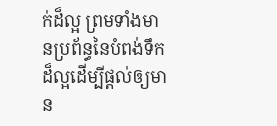ក់ដ៏ល្អ ព្រមទាំងមានប្រព័ន្ធនៃបំពង់ទឹកដ៏ល្អដើម្បីផ្ដល់ឲ្យមាន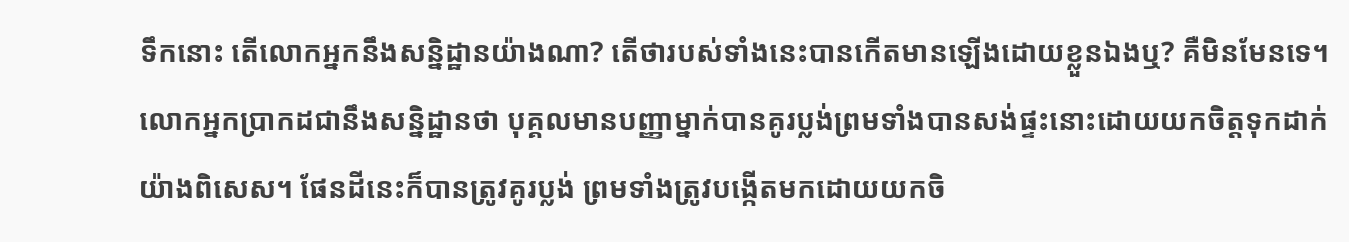ទឹកនោះ តើលោកអ្នកនឹងសន្និដ្ឋានយ៉ាងណា? តើថារបស់ទាំងនេះបានកើតមានឡើងដោយខ្លួនឯងឬ? គឺមិនមែនទេ។ លោកអ្នកប្រាកដជានឹងសន្និដ្ឋានថា បុគ្គលមានបញ្ញាម្នាក់បានគូរប្លង់ព្រមទាំងបានសង់ផ្ទះនោះដោយយកចិត្តទុកដាក់យ៉ាងពិសេស។ ផែនដីនេះក៏បានត្រូវគូរប្លង់ ព្រមទាំងត្រូវបង្កើតមកដោយយកចិ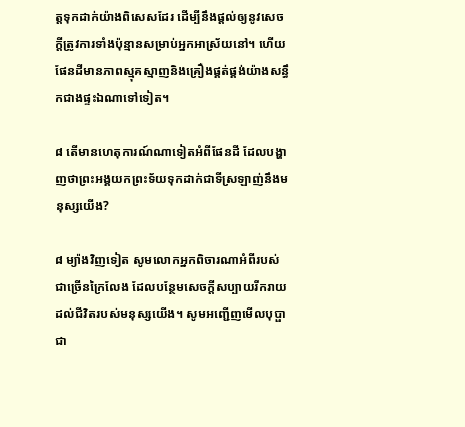ត្តទុកដាក់យ៉ាងពិសេសដែរ ដើម្បីនឹងផ្ដល់ឲ្យនូវសេចក្ដីត្រូវការទាំងប៉ុន្មានសម្រាប់អ្នកអាស្រ័យនៅ។ ហើយផែនដីមានភាពស្មុគស្មាញនិងគ្រឿងផ្គត់ផ្គង់យ៉ាងសន្ធឹកជាងផ្ទះឯណាទៅទៀត។

៨ តើមានហេតុការណ៍ណាទៀតអំពីផែនដី ដែលបង្ហាញថាព្រះអង្គយកព្រះទ័យទុកដាក់ជាទីស្រឡាញ់នឹងមនុស្សយើង?

៨ ម្យ៉ាងវិញទៀត សូមលោកអ្នកពិចារណាអំពីរបស់ជាច្រើនក្រៃលែង ដែលបន្ថែមសេចក្ដីសប្បាយរីករាយដល់ជីវិតរបស់មនុស្សយើង។ សូមអញ្ជើញមើលបុប្ផាជា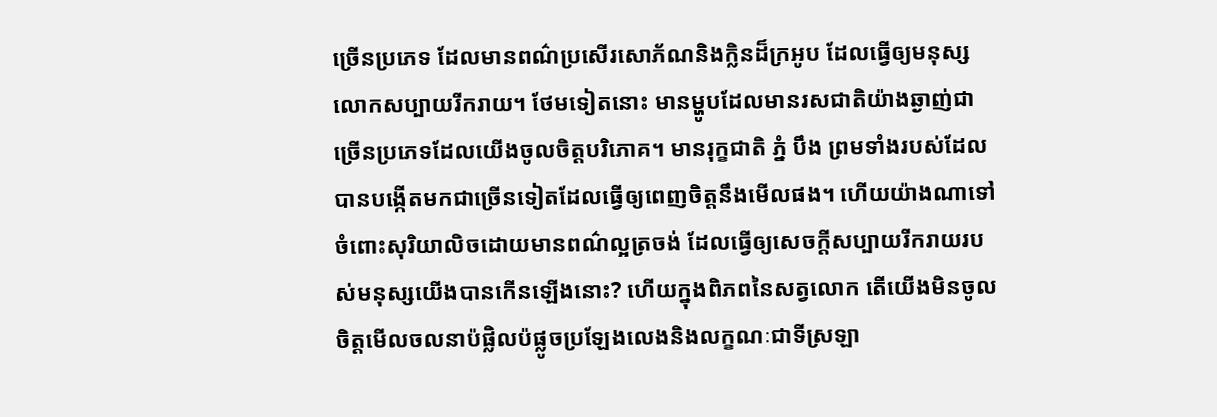ច្រើនប្រភេទ ដែលមានពណ៌ប្រសើរសោភ័ណនិងក្លិនដ៏ក្រអូប ដែលធ្វើឲ្យមនុស្សលោកសប្បាយរីករាយ។ ថែមទៀតនោះ មានម្ហូបដែលមានរសជាតិយ៉ាងឆ្ងាញ់ជាច្រើនប្រភេទដែលយើងចូលចិត្តបរិភោគ។ មានរុក្ខជាតិ ភ្នំ បឹង ព្រមទាំងរបស់ដែលបានបង្កើតមកជាច្រើនទៀតដែលធ្វើឲ្យពេញចិត្តនឹងមើលផង។ ហើយយ៉ាងណាទៅចំពោះសុរិយាលិចដោយមានពណ៌ល្អត្រចង់ ដែលធ្វើឲ្យសេចក្ដីសប្បាយរីករាយរបស់មនុស្សយើងបានកើនឡើងនោះ? ហើយក្នុងពិភពនៃសត្វលោក តើយើងមិនចូលចិត្តមើលចលនាប៉ផ្លិលប៉ផ្លូចប្រឡែងលេងនិងលក្ខណៈជាទីស្រឡា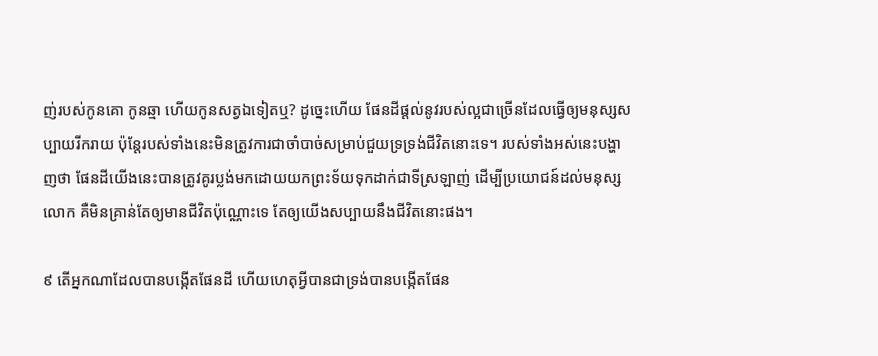ញ់របស់កូនគោ កូនឆ្មា ហើយកូនសត្វឯទៀតឬ? ដូច្នេះហើយ ផែនដីផ្ដល់នូវរបស់ល្អជាច្រើនដែលធ្វើឲ្យមនុស្សសប្បាយរីករាយ ប៉ុន្តែរបស់ទាំងនេះមិនត្រូវការជាចាំបាច់សម្រាប់ជួយទ្រទ្រង់ជីវិតនោះទេ។ របស់ទាំងអស់នេះបង្ហាញថា ផែនដីយើងនេះបានត្រូវគូរប្លង់មកដោយយកព្រះទ័យទុកដាក់ជាទីស្រឡាញ់ ដើម្បីប្រយោជន៍ដល់មនុស្សលោក គឺមិនគ្រាន់តែឲ្យមានជីវិតប៉ុណ្ណោះទេ តែឲ្យយើងសប្បាយនឹងជីវិតនោះផង។

៩ តើអ្នកណាដែលបានបង្កើតផែនដី ហើយហេតុអ្វីបានជាទ្រង់បានបង្កើតផែន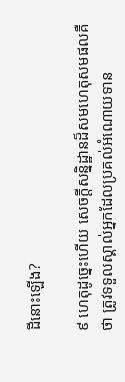ដីនោះឡើង?

៩ ហេតុដូច្នេះហើយ សេចក្ដីសន្និដ្ឋានដ៏សមហេតុសមផលគឺថា ត្រូវទទួលស្គាល់អ្នកដែលប្រគល់អំណោយទាន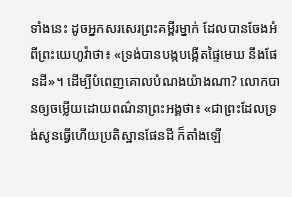ទាំងនេះ ដូចអ្នកសរសេរព្រះគម្ពីរម្នាក់ ដែលបានចែងអំពីព្រះយេហូវ៉ាថា៖ «ទ្រង់បានបង្កបង្កើតផ្ទៃមេឃ នឹងផែនដី»។ ដើម្បីបំពេញគោលបំណងយ៉ាងណា? លោកបានឲ្យចម្លើយដោយពណ៌នាព្រះអង្គថា៖ «ជាព្រះដែលទ្រង់សូនធ្វើហើយប្រតិស្ឋានផែនដី ក៏តាំងឡើ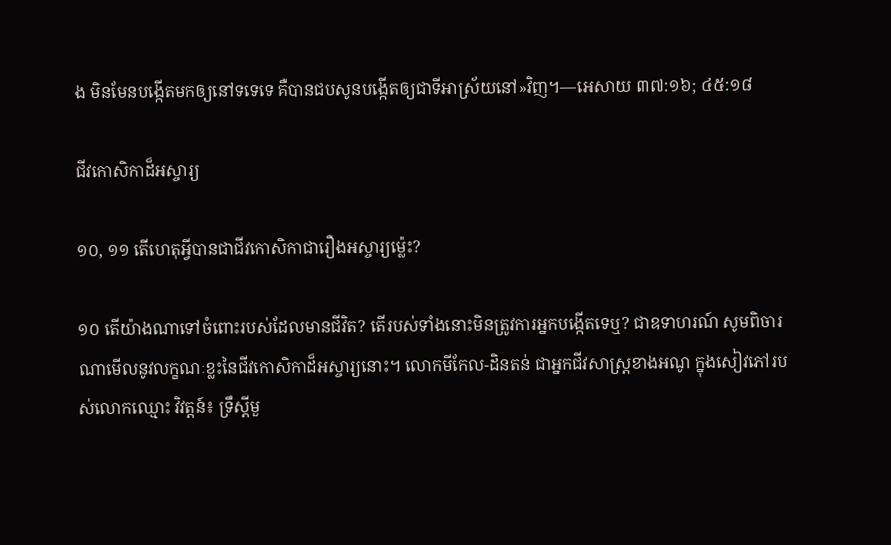ង មិនមែនបង្កើតមកឲ្យនៅទទេទេ គឺបានជបសូនបង្កើតឲ្យជាទីអាស្រ័យនៅ»វិញ។—អេសាយ ៣៧:១៦; ៤៥:១៨

ជីវកោសិកាដ៏អស្ចារ្យ

១០, ១១ តើហេតុអ្វីបានជាជីវកោសិកាជារឿងអស្ចារ្យម្ល៉េះ?

១០ តើយ៉ាងណាទៅចំពោះរបស់ដែលមានជីវិត? តើរបស់ទាំងនោះមិនត្រូវការអ្នកបង្កើតទេឬ? ជាឧទាហរណ៍ សូមពិចារណាមើលនូវលក្ខណៈខ្លះនៃជីវកោសិកាដ៏អស្ចារ្យនោះ។ លោកមីកែល-ដិនតន់ ជាអ្នកជីវសាស្ត្រខាងអណូ ក្នុងសៀវភៅរបស់លោកឈ្មោះ វិវត្តន៍៖ ទ្រឹស្តីមួ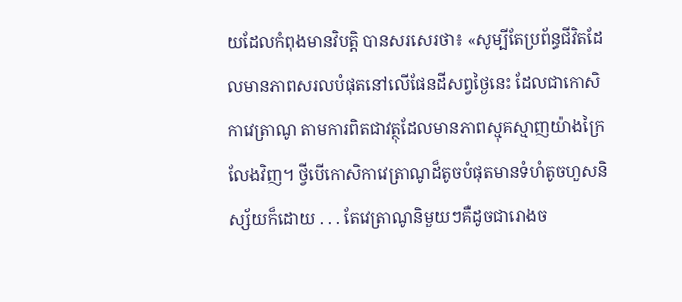យដែលកំពុងមានវិបត្ដិ បានសរសេរថា៖ «សូម្បីតែប្រព័ន្ធជីវិតដែលមានភាពសរលបំផុតនៅលើផែនដីសព្វថ្ងៃនេះ ដែលជាកោសិកាវេត្រាណូ តាមការពិតជាវត្ថុដែលមានភាពស្មុគស្មាញយ៉ាងក្រៃលែងវិញ។ ថ្វីបើកោសិកាវេត្រាណូដ៏តូចបំផុតមានទំហំតូចហួសនិស្ស័យក៏ដោយ . . . តែវេត្រាណូនិមួយៗគឺដូចជារោងច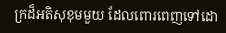ក្រដ៏អតិសុខុមមួយ ដែលពោរពេញទៅដោ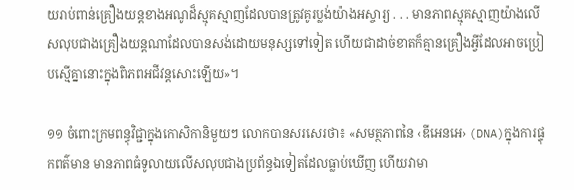យរាប់ពាន់គ្រឿងយន្តខាងអណូដ៏ស្មុគស្មាញដែលបានត្រូវគូរប្លង់យ៉ាងអស្ចារ្យ . . . មានភាពស្មុគស្មាញយ៉ាងលើសលុបជាងគ្រឿងយន្តណាដែលបានសង់ដោយមនុស្សទៅទៀត ហើយជាដាច់ខាតក៏គ្មានគ្រឿងអ្វីដែលអាចប្រៀបស្មើគ្នានោះក្នុងពិភពអជីវន្តសោះឡើយ»។

១១ ចំពោះក្រមពន្ធុវិជ្ជាក្នុងកោសិកានិមួយៗ លោកបានសរសេរថា៖ «សមត្ថភាពនៃ ‹ឌីអេនអេ› (DNA)ក្នុងការផ្ទុកពត៌មាន មានភាពធំទូលាយលើសលុបជាងប្រព័ន្ធឯទៀតដែលធ្លាប់ឃើញ ហើយវាមា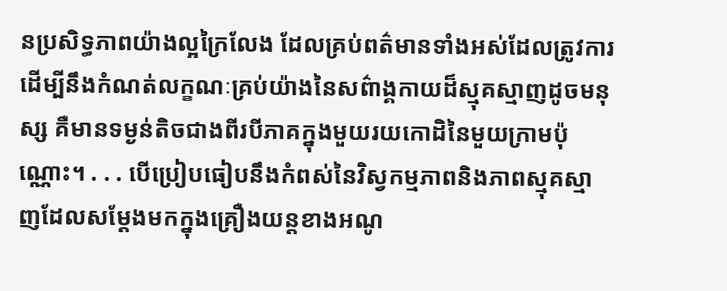នប្រសិទ្ធភាពយ៉ាងល្អក្រៃលែង ដែលគ្រប់ពត៌មានទាំងអស់ដែលត្រូវការដើម្បីនឹងកំណត់លក្ខណៈគ្រប់យ៉ាងនៃសព៌ាង្គកាយដ៏ស្មុគស្មាញដូចមនុស្ស គឺមានទម្ងន់តិចជាងពីរបីភាគក្នុងមួយរយកោដិនៃមួយក្រាមប៉ុណ្ណោះ។ . . . បើប្រៀបធៀបនឹងកំពស់នៃវិស្វកម្មភាពនិងភាពស្មុគស្មាញដែលសម្ដែងមកក្នុងគ្រឿងយន្តខាងអណូ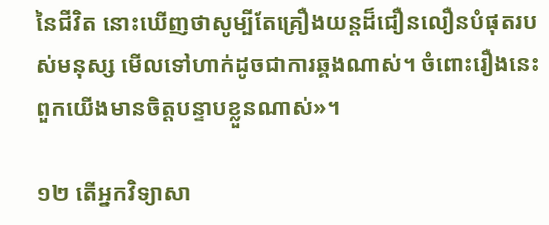នៃជីវិត នោះឃើញថាសូម្បីតែគ្រឿងយន្តដ៏ជឿនលឿនបំផុតរបស់មនុស្ស មើលទៅហាក់ដូចជាការឆ្គងណាស់។ ចំពោះរឿងនេះ ពួកយើងមានចិត្តបន្ទាបខ្លួនណាស់»។

១២ តើអ្នកវិទ្យាសា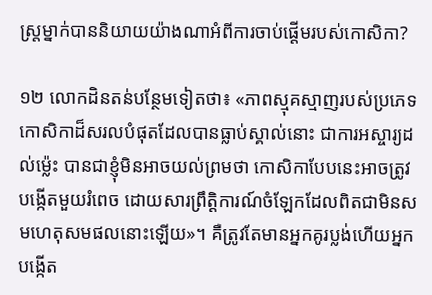ស្ត្រម្នាក់បាននិយាយយ៉ាងណាអំពីការចាប់ផ្ដើមរបស់កោសិកា?

១២ លោកដិនតន់បន្ថែមទៀតថា៖ «ភាពស្មុគស្មាញរបស់ប្រភេទកោសិកាដ៏សរលបំផុតដែលបានធ្លាប់ស្គាល់នោះ ជាការអស្ចារ្យដល់ម្ល៉េះ បានជាខ្ញុំមិនអាចយល់ព្រមថា កោសិកាបែបនេះអាចត្រូវបង្កើតមួយរំពេច ដោយសារព្រឹត្ដិការណ៍ចំឡែកដែលពិតជាមិនសមហេតុសមផលនោះឡើយ»។ គឺត្រូវតែមានអ្នកគូរប្លង់ហើយអ្នកបង្កើត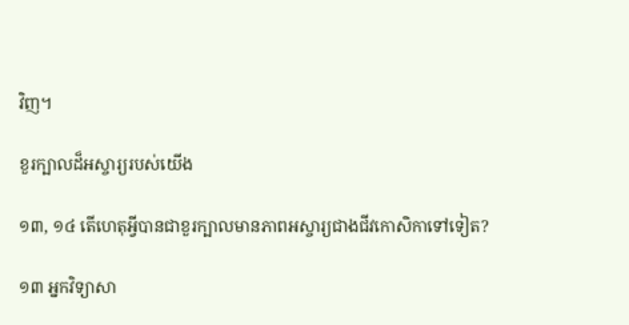វិញ។

ខួរក្បាលដ៏អស្ចារ្យរបស់យើង

១៣, ១៤ តើហេតុអ្វីបានជាខួរក្បាលមានភាពអស្ចារ្យជាងជីវកោសិកាទៅទៀត?

១៣ អ្នកវិទ្យាសា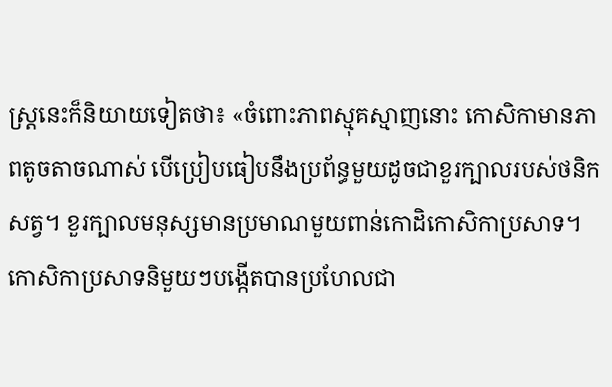ស្ត្រនេះក៏និយាយទៀតថា៖ «ចំពោះភាពស្មុគស្មាញនោះ កោសិកាមានភាពតូចតាចណាស់ បើប្រៀបធៀបនឹងប្រព័ន្ធមួយដូចជាខួរក្បាលរបស់ថនិកសត្វ។ ខួរក្បាលមនុស្សមានប្រមាណមួយពាន់កោដិកោសិកាប្រសាទ។ កោសិកាប្រសាទនិមួយៗបង្កើតបានប្រហែលជា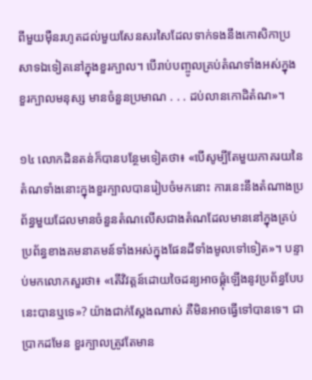ពីមួយម៉ឺនរហូតដល់មួយសែនសរសៃដែលទាក់ទងនឹងកោសិកាប្រសាទឯទៀតនៅក្នុងខួរក្បាល។ បើរាប់បញ្ចូលគ្រប់តំណទាំងអស់ក្នុងខួរក្បាលមនុស្ស មានចំនួនប្រមាណ . . . ដប់លានកោដិតំណ»។

១៤ លោកដិនតន់ក៏បានបន្ថែមទៀតថា៖ «បើសូម្បីតែមួយភាគរយនៃតំណទាំងនោះក្នុងខួរក្បាលបានរៀបចំមកនោះ ការនេះនឹងតំណាងប្រព័ន្ធមួយដែលមានចំនួនតំណលើសជាងតំណដែលមាននៅក្នុងគ្រប់ប្រព័ន្ធខាងគមនាគមន៍ទាំងអស់ក្នុងផែនដីទាំងមូលទៅទៀត»។ បន្ទាប់មកលោកសួរថា៖ «តើវិវត្តន៍ដោយចៃដន្យអាចផ្គុំឡើងនូវប្រព័ន្ធបែបនេះបានឬទេ»? យ៉ាងជាក់ស្តែងណាស់ គឺមិនអាចធ្វើទៅបានទេ។ ជាប្រាកដមែន ខួរក្បាលត្រូវតែមាន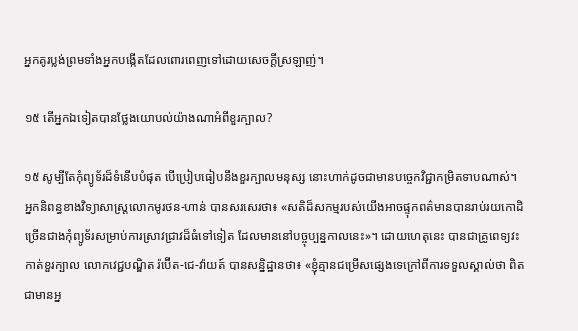អ្នកគូរប្លង់ព្រមទាំងអ្នកបង្កើតដែលពោរពេញទៅដោយសេចក្ដីស្រឡាញ់។

១៥ តើអ្នកឯទៀតបានថ្លែងយោបល់យ៉ាងណាអំពីខួរក្បាល?

១៥ សូម្បីតែកុំព្យូទ័រដ៏ទំនើបបំផុត បើប្រៀបធៀបនឹងខួរក្បាលមនុស្ស នោះហាក់ដូចជាមានបច្ចេកវិជ្ជាកម្រិតទាបណាស់។ អ្នកនិពន្ធខាងវិទ្យាសាស្ត្រលោកមូរថន-ហាន់ បានសរសេរថា៖ «សតិដ៏សកម្មរបស់យើងអាចផ្ទុកពត៌មានបានរាប់រយកោដិច្រើនជាងកុំព្យូទ័រសម្រាប់ការស្រាវជ្រាវដ៏ធំទៅទៀត ដែលមាននៅបច្ចុប្បន្នកាលនេះ»។ ដោយហេតុនេះ បានជាគ្រូពេទ្យវះកាត់ខួរក្បាល លោកវេជ្ជបណ្ឌិត រ៉ប៊ើត-ជេ-វ៉ាយត៍ បានសន្និដ្ឋានថា៖ «ខ្ញុំគ្មានជម្រើសផ្សេងទេក្រៅពីការទទួលស្គាល់ថា ពិតជាមានអ្ន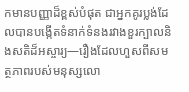កមានបញ្ញាដ៏ខ្ពស់បំផុត ជាអ្នកគូរប្លង់ដែលបានបង្កើតទំនាក់ទំនងរវាងខួរក្បាលនិងសតិដ៏អស្ចារ្យ—រឿងដែលហួសពីសមត្ថភាពរបស់មនុស្សលោ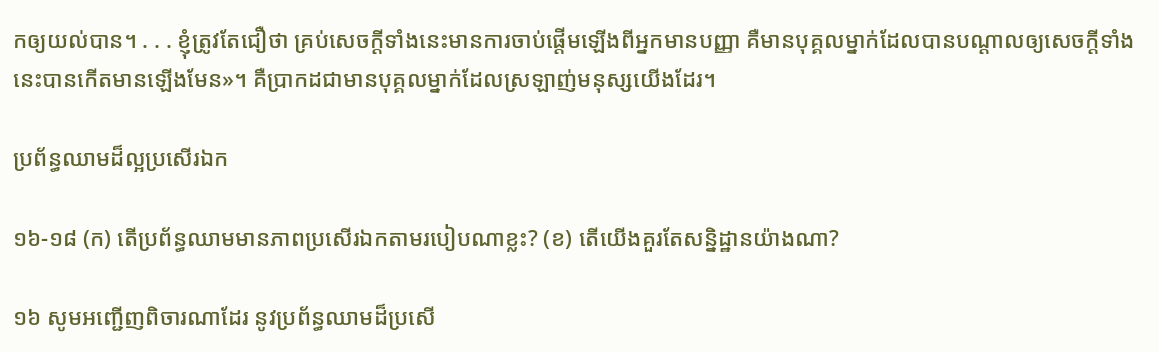កឲ្យយល់បាន។ . . . ខ្ញុំត្រូវតែជឿថា គ្រប់សេចក្ដីទាំងនេះមានការចាប់ផ្ដើមឡើងពីអ្នកមានបញ្ញា គឺមានបុគ្គលម្នាក់ដែលបានបណ្ដាលឲ្យសេចក្ដីទាំងនេះបានកើតមានឡើងមែន»។ គឺប្រាកដជាមានបុគ្គលម្នាក់ដែលស្រឡាញ់មនុស្សយើងដែរ។

ប្រព័ន្ធឈាមដ៏ល្អប្រសើរឯក

១៦-១៨ (ក) តើប្រព័ន្ធឈាមមានភាពប្រសើរឯកតាមរបៀបណាខ្លះ? (ខ) តើយើងគួរតែសន្និដ្ឋានយ៉ាងណា?

១៦ សូមអញ្ជើញពិចារណាដែរ នូវប្រព័ន្ធឈាមដ៏ប្រសើ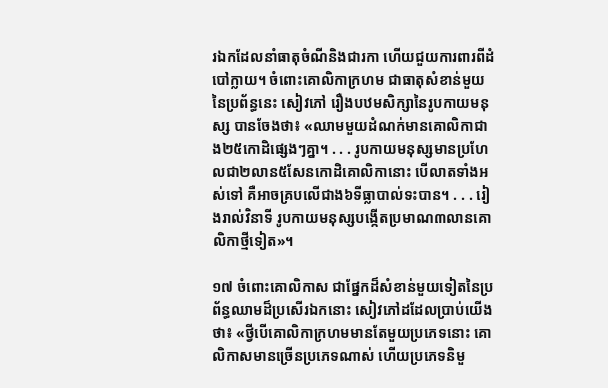រឯកដែលនាំធាតុចំណីនិងជារកា ហើយជួយការពារពីដំបៅក្លាយ។ ចំពោះគោលិកាក្រហម ជាធាតុសំខាន់មួយនៃប្រព័ន្ធនេះ សៀវភៅ រឿងបឋមសិក្សានៃរូបកាយមនុស្ស បានចែងថា៖ «ឈាមមួយដំណក់មានគោលិកាជាង២៥កោដិផ្សេងៗគ្នា។ . . . រូបកាយមនុស្សមានប្រហែលជា២លាន៥សែនកោដិគោលិកានោះ បើលាតទាំងអស់ទៅ គឺអាចគ្របលើជាង៦ទីធ្លាបាល់ទះបាន។ . . . រៀងរាល់វិនាទី រូបកាយមនុស្សបង្កើតប្រមាណ៣លានគោលិកាថ្មីទៀត»។

១៧ ចំពោះគោលិកាស ជាផ្នែកដ៏សំខាន់មួយទៀតនៃប្រព័ន្ធឈាមដ៏ប្រសើរឯកនោះ សៀវភៅដដែលប្រាប់យើងថា៖ «ថ្វីបើគោលិកាក្រហមមានតែមួយប្រភេទនោះ គោលិកាសមានច្រើនប្រភេទណាស់ ហើយប្រភេទនិមួ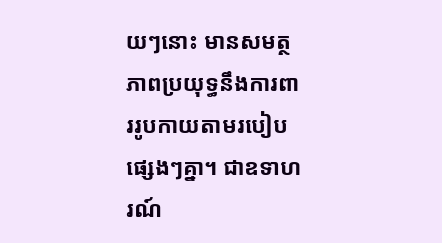យៗនោះ មានសមត្ថភាពប្រយុទ្ធនឹងការពាររូបកាយតាមរបៀបផ្សេងៗគ្នា។ ជាឧទាហរណ៍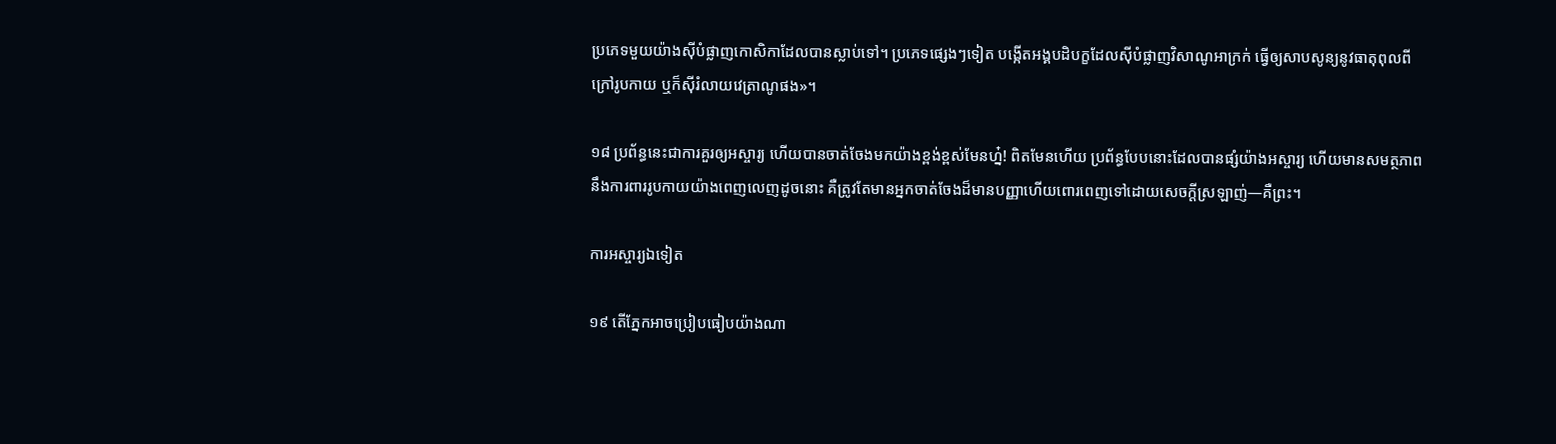ប្រភេទមួយយ៉ាងស៊ីបំផ្លាញកោសិកាដែលបានស្លាប់ទៅ។ ប្រភេទផ្សេងៗទៀត បង្កើតអង្គបដិបក្ខដែលស៊ីបំផ្លាញវិសាណូអាក្រក់ ធ្វើឲ្យសាបសូន្យនូវធាតុពុលពីក្រៅរូបកាយ ឬក៏ស៊ីរំលាយវេត្រាណូផង»។

១៨ ប្រព័ន្ធនេះជាការគួរឲ្យអស្ចារ្យ ហើយបានចាត់ចែងមកយ៉ាងខ្ពង់ខ្ពស់មែនហ្ន៎! ពិតមែនហើយ ប្រព័ន្ធបែបនោះដែលបានផ្សំយ៉ាងអស្ចារ្យ ហើយមានសមត្ថភាពនឹងការពាររូបកាយយ៉ាងពេញលេញដូចនោះ គឺត្រូវតែមានអ្នកចាត់ចែងដ៏មានបញ្ញាហើយពោរពេញទៅដោយសេចក្ដីស្រឡាញ់—គឺព្រះ។

ការអស្ចារ្យឯទៀត

១៩ តើភ្នែកអាចប្រៀបធៀបយ៉ាងណា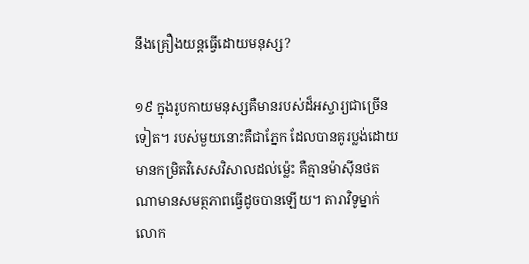នឹងគ្រឿងយន្តធ្វើដោយមនុស្ស?

១៩ ក្នុងរូបកាយមនុស្សគឺមានរបស់ដ៏អស្ចារ្យជាច្រើនទៀត។ របស់មួយនោះគឺជាភ្នែក ដែលបានគូរប្លង់ដោយមានកម្រិតវិសេសវិសាលដល់ម្ល៉េះ គឺគ្មានម៉ាស៊ីនថតណាមានសមត្ថភាពធ្វើដូចបានឡើយ។ តារាវិទូម្នាក់លោក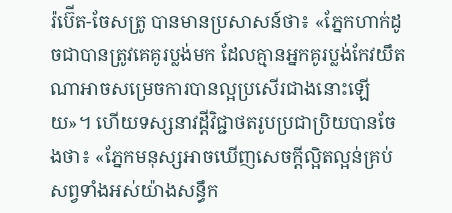រ៉ប៊ើត-ចែសត្រូ បានមានប្រសាសន៍ថា៖ «ភ្នែកហាក់ដូចជាបានត្រូវគេគូរប្លង់មក ដែលគ្មានអ្នកគូរប្លង់កែវយឹតណាអាចសម្រេចការបានល្អប្រសើរជាងនោះឡើយ»។ ហើយទស្សនាវដ្ដីវិជ្ជាថតរូបប្រជាប្រិយបានចែងថា៖ «ភ្នែកមនុស្សអាចឃើញសេចក្ដីល្អិតល្អន់គ្រប់សព្វទាំងអស់យ៉ាងសន្ធឹក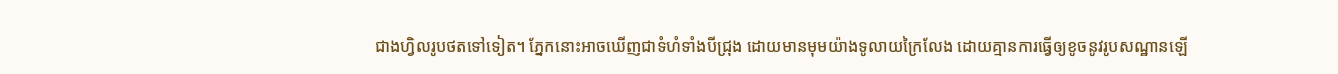ជាងហ្វិលរូបថតទៅទៀត។ ភ្នែកនោះអាចឃើញជាទំហំទាំងបីជ្រុង ដោយមានមុមយ៉ាងទូលាយក្រៃលែង ដោយគ្មានការធ្វើឲ្យខូចនូវរូបសណ្ឋានឡើ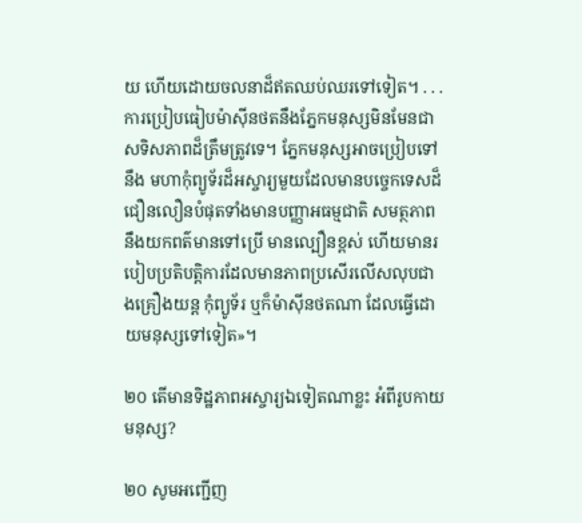យ ហើយដោយចលនាដ៏ឥតឈប់ឈរទៅទៀត។ . . . ការប្រៀបធៀបម៉ាស៊ីនថតនឹងភ្នែកមនុស្សមិនមែនជាសទិសភាពដ៏ត្រឹមត្រូវទេ។ ភ្នែកមនុស្សអាចប្រៀបទៅនឹង មហាកុំព្យូទ័រដ៏អស្ចារ្យមួយដែលមានបច្ចេកទេសដ៏ជឿនលឿនបំផុតទាំងមានបញ្ញាអធម្មជាតិ សមត្ថភាពនឹងយកពត៌មានទៅប្រើ មានល្បឿនខ្ពស់ ហើយមានរបៀបប្រតិបត្ដិការដែលមានភាពប្រសើរលើសលុបជាងគ្រឿងយន្ត កុំព្យូទ័រ ឬក៏ម៉ាស៊ីនថតណា ដែលធ្វើដោយមនុស្សទៅទៀត»។

២០ តើមានទិដ្ឋភាពអស្ចារ្យឯទៀតណាខ្លះ អំពីរូបកាយមនុស្ស?

២០ សូមអញ្ជើញ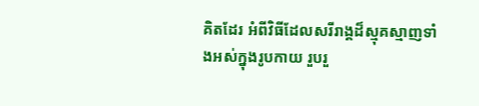គិតដែរ អំពីវិធីដែលសរីរាង្គដ៏ស្មុគស្មាញទាំងអស់ក្នុងរូបកាយ រួបរួ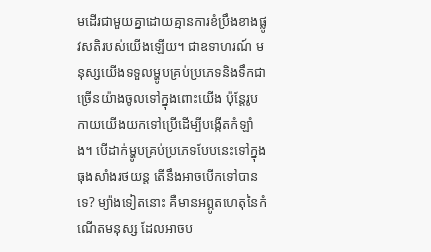មដើរជាមួយគ្នាដោយគ្មានការខំប្រឹងខាងផ្លូវសតិរបស់យើងឡើយ។ ជាឧទាហរណ៍ មនុស្សយើងទទួលម្ហូបគ្រប់ប្រភេទនិងទឹកជាច្រើនយ៉ាងចូលទៅក្នុងពោះយើង ប៉ុន្តែរូបកាយយើងយកទៅប្រើដើម្បីបង្កើតកំឡាំង។ បើដាក់ម្ហូបគ្រប់ប្រភេទបែបនេះទៅក្នុងធុងសាំងរថយន្ត តើនឹងអាចបើកទៅបានទេ? ម្យ៉ាងទៀតនោះ គឺមានអព្ភូតហេតុនៃកំណើតមនុស្ស ដែលអាចប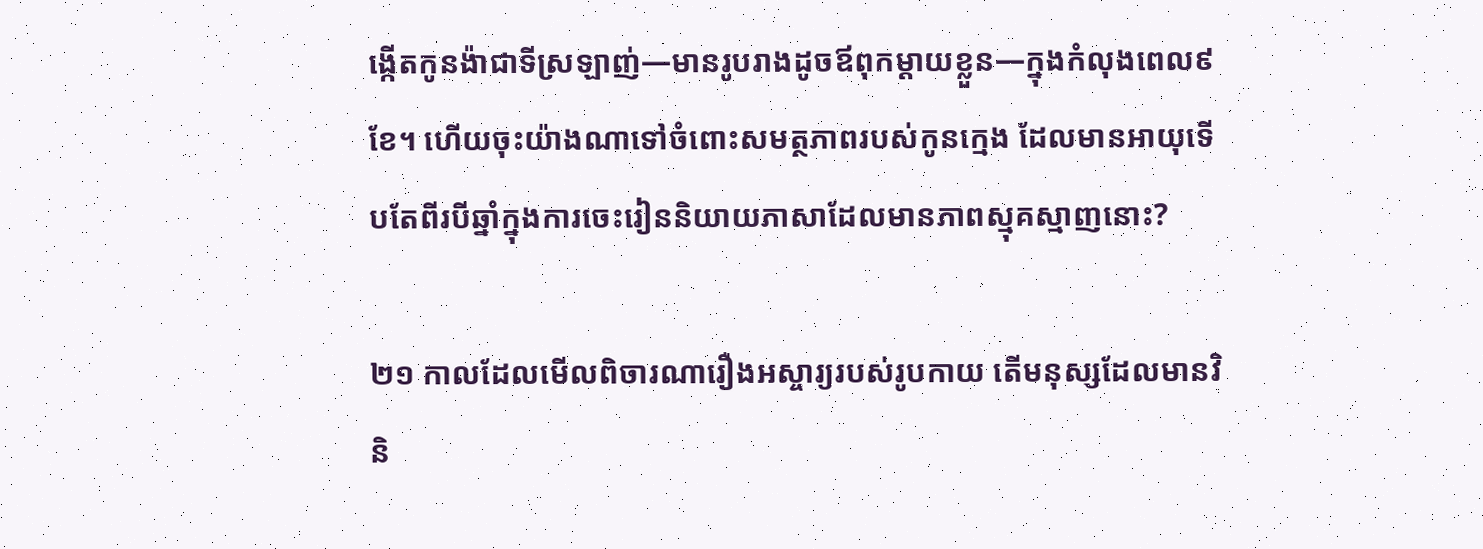ង្កើតកូនង៉ាជាទីស្រឡាញ់—មានរូបរាងដូចឪពុកម្ដាយខ្លួន—ក្នុងកំលុងពេល៩ខែ។ ហើយចុះយ៉ាងណាទៅចំពោះសមត្ថភាពរបស់កូនក្មេង ដែលមានអាយុទើបតែពីរបីឆ្នាំក្នុងការចេះរៀននិយាយភាសាដែលមានភាពស្មុគស្មាញនោះ?

២១ កាលដែលមើលពិចារណារឿងអស្ចារ្យរបស់រូបកាយ តើមនុស្សដែលមានវិនិ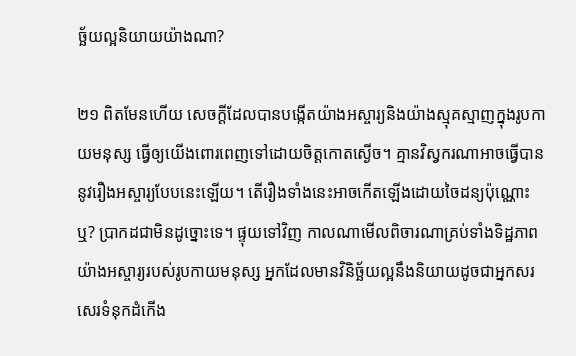ច្ឆ័យល្អនិយាយយ៉ាងណា?

២១ ពិតមែនហើយ សេចក្ដីដែលបានបង្កើតយ៉ាងអស្ចារ្យនិងយ៉ាងស្មុគស្មាញក្នុងរូបកាយមនុស្ស ធ្វើឲ្យយើងពោរពេញទៅដោយចិត្តកោតស្ងើច។ គ្មានវិស្វករណាអាចធ្វើបាននូវរឿងអស្ចារ្យបែបនេះឡើយ។ តើរឿងទាំងនេះអាចកើតឡើងដោយចៃដន្យប៉ុណ្ណោះឬ? ប្រាកដជាមិនដូច្នោះទេ។ ផ្ទុយទៅវិញ កាលណាមើលពិចារណាគ្រប់ទាំងទិដ្ឋភាពយ៉ាងអស្ចារ្យរបស់រូបកាយមនុស្ស អ្នកដែលមានវិនិច្ឆ័យល្អនឹងនិយាយដូចជាអ្នកសរសេរទំនុកដំកើង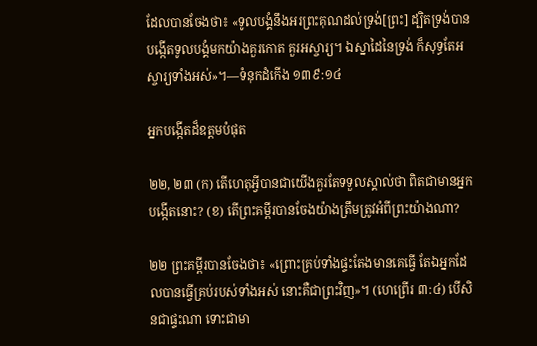ដែលបានចែងថា៖ «ទូលបង្គំនឹងអរព្រះគុណដល់ទ្រង់[ព្រះ] ដ្បិតទ្រង់បានបង្កើតទូលបង្គំមកយ៉ាងគួរកោត គួរអស្ចារ្យ។ ឯស្នាដៃនៃទ្រង់ ក៏សុទ្ធតែអស្ចារ្យទាំងអស់»។—ទំនុកដំកើង ១៣៩:១៤

អ្នកបង្កើតដ៏ឧត្តមបំផុត

២២, ២៣ (ក) តើហេតុអ្វីបានជាយើងគួរតែទទួលស្គាល់ថា ពិតជាមានអ្នកបង្កើតនោះ? (ខ) តើព្រះគម្ពីរបានចែងយ៉ាងត្រឹមត្រូវអំពីព្រះយ៉ាងណា?

២២ ព្រះគម្ពីរបានចែងថា៖ «ព្រោះគ្រប់ទាំងផ្ទះតែងមានគេធ្វើ តែឯអ្នកដែលបានធ្វើគ្រប់របស់ទាំងអស់ នោះគឺជាព្រះវិញ»។ (ហេព្រើរ ៣:៤) បើសិនជាផ្ទះណា ទោះជាមា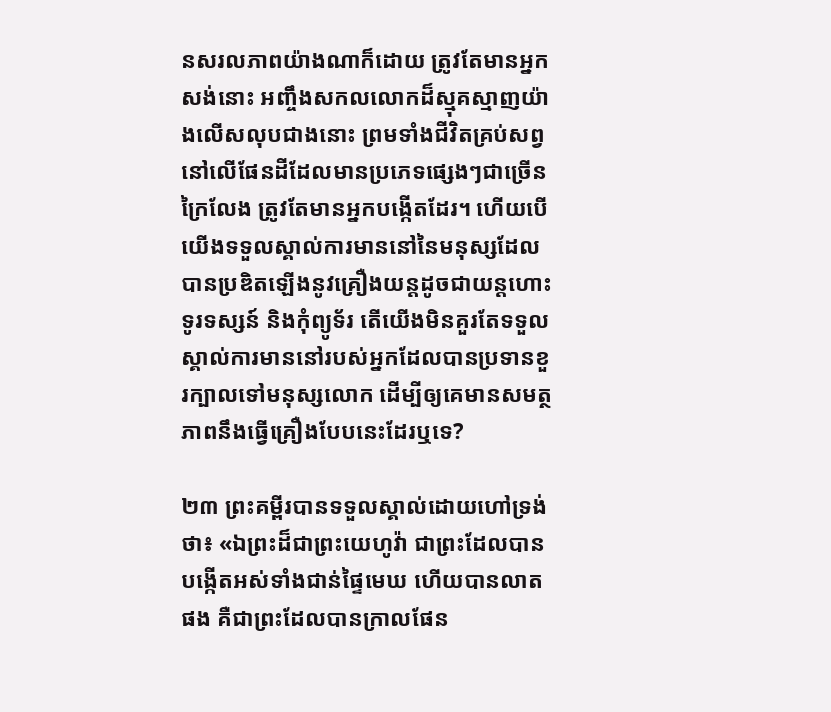នសរលភាពយ៉ាងណាក៏ដោយ ត្រូវតែមានអ្នកសង់នោះ អញ្ចឹងសកលលោកដ៏ស្មុគស្មាញយ៉ាងលើសលុបជាងនោះ ព្រមទាំងជីវិតគ្រប់សព្វនៅលើផែនដីដែលមានប្រភេទផ្សេងៗជាច្រើនក្រៃលែង ត្រូវតែមានអ្នកបង្កើតដែរ។ ហើយបើយើងទទួលស្គាល់ការមាននៅនៃមនុស្សដែលបានប្រឌិតឡើងនូវគ្រឿងយន្តដូចជាយន្តហោះ ទូរទស្សន៍ និងកុំព្យូទ័រ តើយើងមិនគួរតែទទួលស្គាល់ការមាននៅរបស់អ្នកដែលបានប្រទានខួរក្បាលទៅមនុស្សលោក ដើម្បីឲ្យគេមានសមត្ថភាពនឹងធ្វើគ្រឿងបែបនេះដែរឬទេ?

២៣ ព្រះគម្ពីរបានទទួលស្គាល់ដោយហៅទ្រង់ថា៖ «ឯព្រះដ៏ជាព្រះយេហូវ៉ា ជាព្រះដែលបានបង្កើតអស់ទាំងជាន់ផ្ទៃមេឃ ហើយបានលាតផង គឺជាព្រះដែលបានក្រាលផែន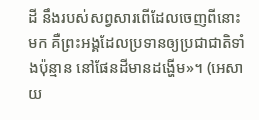ដី នឹងរបស់សព្វសារពើដែលចេញពីនោះមក គឺព្រះអង្គដែលប្រទានឲ្យប្រជាជាតិទាំងប៉ុន្មាន នៅផែនដីមានដង្ហើម»។ (អេសាយ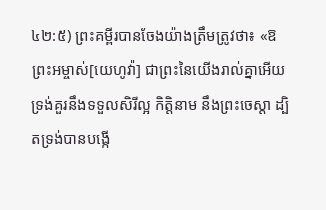៤២:៥) ព្រះគម្ពីរបានចែងយ៉ាងត្រឹមត្រូវថា៖ «ឱព្រះអម្ចាស់[យេហូវ៉ា] ជាព្រះនៃយើងរាល់គ្នាអើយ ទ្រង់គួរនឹងទទួលសិរីល្អ កិត្ដិនាម នឹងព្រះចេស្ដា ដ្បិតទ្រង់បានបង្កើ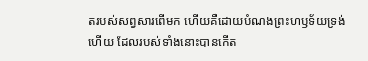តរបស់សព្វសារពើមក ហើយគឺដោយបំណងព្រះហឫទ័យទ្រង់ហើយ ដែលរបស់ទាំងនោះបានកើត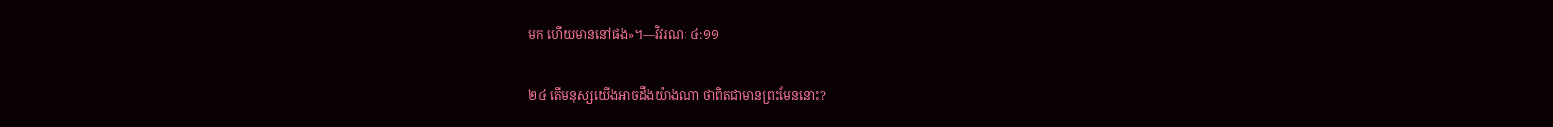មក ហើយមាននៅផង»។—វិវរណៈ ៤:១១

២៤ តើមនុស្សយើងអាចដឹងយ៉ាងណា ថាពិតជាមានព្រះមែននោះ?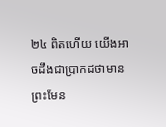២៤ ពិតហើយ យើងអាចដឹងជាប្រាកដថាមានព្រះមែន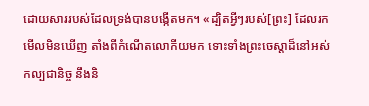ដោយសាររបស់ដែលទ្រង់បានបង្កើតមក។ «ដ្បិតអ្វីៗរបស់[ព្រះ] ដែលរកមើលមិនឃើញ តាំងពីកំណើតលោកីយមក ទោះទាំងព្រះចេស្ដាដ៏នៅអស់កល្បជានិច្ច នឹងនិ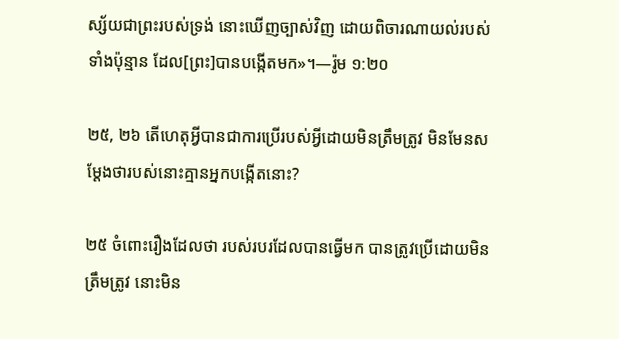ស្ស័យជាព្រះរបស់ទ្រង់ នោះឃើញច្បាស់វិញ ដោយពិចារណាយល់របស់ទាំងប៉ុន្មាន ដែល[ព្រះ]បានបង្កើតមក»។—រ៉ូម ១:២០

២៥, ២៦ តើហេតុអ្វីបានជាការប្រើរបស់អ្វីដោយមិនត្រឹមត្រូវ មិនមែនសម្ដែងថារបស់នោះគ្មានអ្នកបង្កើតនោះ?

២៥ ចំពោះរឿងដែលថា របស់របរដែលបានធ្វើមក បានត្រូវប្រើដោយមិនត្រឹមត្រូវ នោះមិន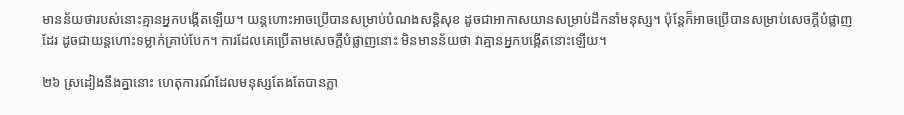មានន័យថារបស់នោះគ្មានអ្នកបង្កើតឡើយ។ យន្តហោះអាចប្រើបានសម្រាប់បំណងសន្ដិសុខ ដូចជាអាកាសយានសម្រាប់ដឹកនាំមនុស្ស។ ប៉ុន្តែក៏អាចប្រើបានសម្រាប់សេចក្ដីបំផ្លាញដែរ ដូចជាយន្តហោះទម្លាក់គ្រាប់បែក។ ការដែលគេប្រើតាមសេចក្ដីបំផ្លាញនោះ មិនមានន័យថា វាគ្មានអ្នកបង្កើតនោះឡើយ។

២៦ ស្រដៀងនឹងគ្នានោះ ហេតុការណ៍ដែលមនុស្សតែងតែបានក្លា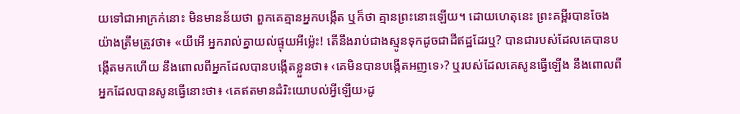យទៅជាអាក្រក់នោះ មិនមានន័យថា ពួកគេគ្មានអ្នកបង្កើត ឬក៏ថា គ្មានព្រះនោះឡើយ។ ដោយហេតុនេះ ព្រះគម្ពីរបានចែងយ៉ាងត្រឹមត្រូវថា៖ «យីអើ អ្នករាល់គ្នាយល់ផ្ទុយអីម្ល៉េះ! តើនឹងរាប់ជាងស្មូនទុកដូចជាដីឥដ្ឋដែរឬ? បានជារបស់ដែលគេបានបង្កើតមកហើយ នឹងពោលពីអ្នកដែលបានបង្កើតខ្លួនថា៖ ‹គេមិនបានបង្កើតអញទេ›? ឬរបស់ដែលគេសូនធ្វើឡើង នឹងពោលពីអ្នកដែលបានសូនធ្វើនោះថា៖ ‹គេឥតមានដំរិះយោបល់អ្វីឡើយ›ដូ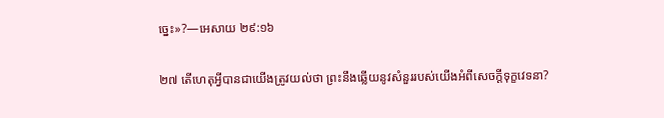ច្នេះ»?—អេសាយ ២៩:១៦

២៧ តើហេតុអ្វីបានជាយើងត្រូវយល់ថា ព្រះនឹងឆ្លើយនូវសំនួររបស់យើងអំពីសេចក្ដីទុក្ខវេទនា?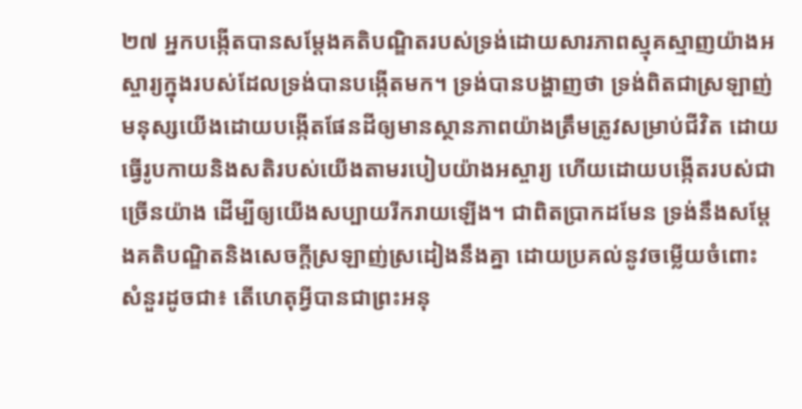២៧ អ្នកបង្កើតបានសម្ដែងគតិបណ្ឌិតរបស់ទ្រង់ដោយសារភាពស្មុគស្មាញយ៉ាងអស្ចារ្យក្នុងរបស់ដែលទ្រង់បានបង្កើតមក។ ទ្រង់បានបង្ហាញថា ទ្រង់ពិតជាស្រឡាញ់មនុស្សយើងដោយបង្កើតផែនដីឲ្យមានស្ថានភាពយ៉ាងត្រឹមត្រូវសម្រាប់ជីវិត ដោយធ្វើរូបកាយនិងសតិរបស់យើងតាមរបៀបយ៉ាងអស្ចារ្យ ហើយដោយបង្កើតរបស់ជាច្រើនយ៉ាង ដើម្បីឲ្យយើងសប្បាយរីករាយឡើង។ ជាពិតប្រាកដមែន ទ្រង់នឹងសម្ដែងគតិបណ្ឌិតនិងសេចក្ដីស្រឡាញ់ស្រដៀងនឹងគ្នា ដោយប្រគល់នូវចម្លើយចំពោះសំនួរដូចជា៖ តើហេតុអ្វីបានជាព្រះអនុ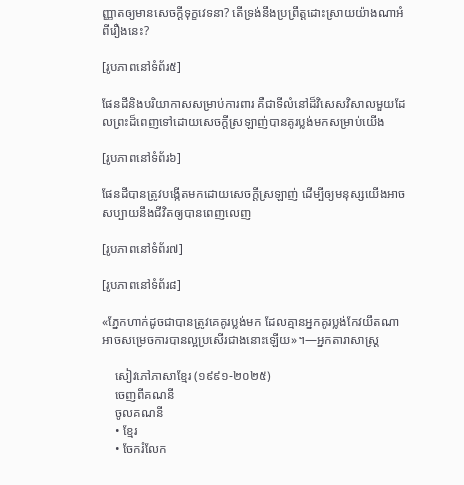ញ្ញាតឲ្យមានសេចក្ដីទុក្ខវេទនា? តើទ្រង់នឹងប្រព្រឹត្តដោះស្រាយយ៉ាងណាអំពីរឿងនេះ?

[រូបភាពនៅទំព័រ៥]

ផែនដីនិងបរិយាកាសសម្រាប់ការពារ គឺជាទីលំនៅដ៏វិសេសវិសាលមួយដែលព្រះដ៏ពេញទៅដោយសេចក្ដីស្រឡាញ់បានគូរប្លង់មកសម្រាប់យើង

[រូបភាពនៅទំព័រ៦]

ផែនដីបានត្រូវបង្កើតមកដោយសេចក្ដីស្រឡាញ់ ដើម្បីឲ្យមនុស្សយើងអាចសប្បាយនឹងជីវិតឲ្យបានពេញលេញ

[រូបភាពនៅទំព័រ៧]

[រូបភាពនៅទំព័រ៨]

«ភ្នែកហាក់ដូចជាបានត្រូវគេគូរប្លង់មក ដែលគ្មានអ្នកគូរប្លង់កែវយឹតណាអាចសម្រេចការបានល្អប្រសើរជាងនោះឡើយ»។—អ្នកតារាសាស្ត្រ

    សៀវភៅភាសាខ្មែរ (១៩៩១-២០២៥)
    ចេញពីគណនី
    ចូលគណនី
    • ខ្មែរ
    • ចែករំលែក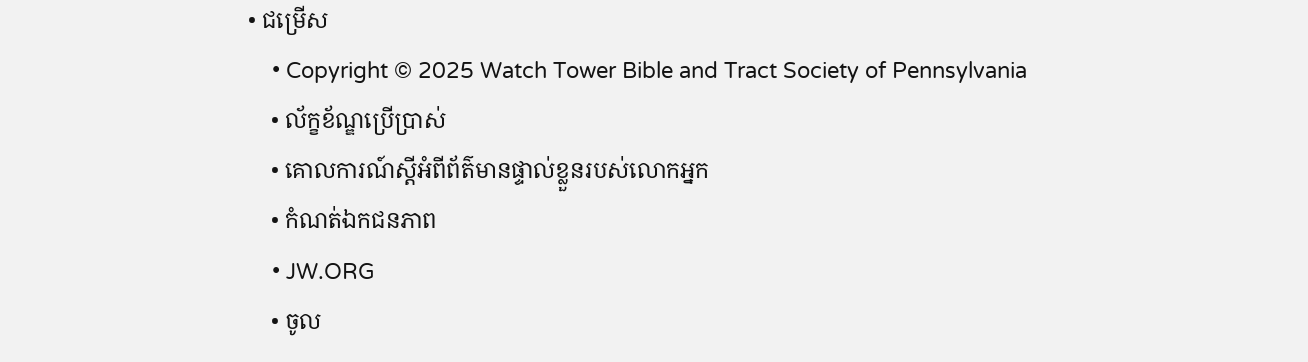• ជម្រើស
    • Copyright © 2025 Watch Tower Bible and Tract Society of Pennsylvania
    • ល័ក្ខខ័ណ្ឌប្រើប្រាស់
    • គោលការណ៍ស្ដីអំពីព័ត៌មានផ្ទាល់ខ្លួនរបស់លោកអ្នក
    • កំណត់ឯកជនភាព
    • JW.ORG
    • ចូល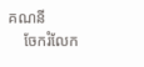គណនី
    ចែករំលែក